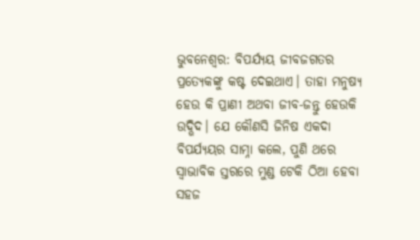ଭୁବନେଶ୍ବର: ବିପର୍ଯ୍ୟୟ ଜୀବଜଗତର ପ୍ରତ୍ୟେକଙ୍କୁ କଷ୍ଟ ଦେଇଥାଏ। ତାହା ମନୁଷ୍ୟ ହେଉ କି ପ୍ରାଣୀ ଅଥବା ଜୀବ-ଜନ୍ତୁ ହେଉକି ଉଦ୍ଭିଦ। ଯେ କୌଣସି ଜିନିଷ ଏକଦା ବିପର୍ଯ୍ୟୟର ସାମ୍ନା କଲେ, ପୁଣି ଥରେ ସ୍ବାଭାବିକ ସ୍ତରରେ ମୁଣ୍ଡ ଟେକି ଠିଆ ହେବା ସହଜ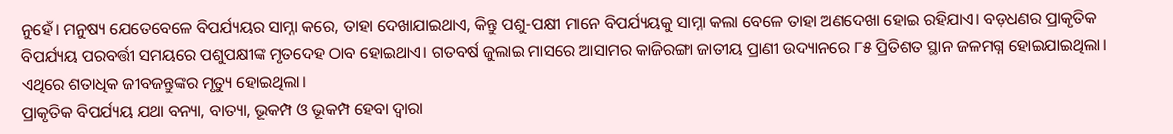ନୁହେଁ। ମନୁଷ୍ୟ ଯେତେବେଳେ ବିପର୍ଯ୍ୟୟର ସାମ୍ନା କରେ, ତାହା ଦେଖାଯାଇଥାଏ, କିନ୍ତୁ ପଶୁ-ପକ୍ଷୀ ମାନେ ବିପର୍ଯ୍ୟୟକୁ ସାମ୍ନା କଲା ବେଳେ ତାହା ଅଣଦେଖା ହୋଇ ରହିଯାଏ। ବଡ଼ଧଣର ପ୍ରାକୃତିକ ବିପର୍ଯ୍ୟୟ ପରବର୍ତ୍ତୀ ସମୟରେ ପଶୁପକ୍ଷୀଙ୍କ ମୃତଦେହ ଠାବ ହୋଇଥାଏ। ଗତବର୍ଷ ଜୁଲାଇ ମାସରେ ଆସାମର କାଜିରଙ୍ଗା ଜାତୀୟ ପ୍ରାଣୀ ଉଦ୍ୟାନରେ ୮୫ ପ୍ରିତିଶତ ସ୍ଥାନ ଜଳମଗ୍ନ ହୋଇଯାଇଥିଲା। ଏଥିରେ ଶତାଧିକ ଜୀବଜନ୍ତୁଙ୍କର ମୃତ୍ୟୁ ହୋଇଥିଲା।
ପ୍ରାକୃତିକ ବିପର୍ଯ୍ୟୟ ଯଥା ବନ୍ୟା, ବାତ୍ୟା, ଭୂକମ୍ପ ଓ ଭୂକମ୍ପ ହେବା ଦ୍ବାରା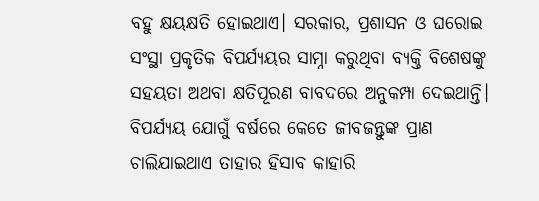ବହୁ କ୍ଷୟକ୍ଷତି ହୋଇଥାଏ। ସରକାର, ପ୍ରଶାସନ ଓ ଘରୋଇ ସଂସ୍ଥା ପ୍ରକୃତିକ ବିପର୍ଯ୍ୟୟର ସାମ୍ନା କରୁଥିବା ବ୍ୟକ୍ତି ବିଶେଷଙ୍କୁ ସହୟତା ଅଥବା କ୍ଷତିପୂରଣ ବାବଦରେ ଅନୁକମ୍ପା ଦେଇଥାନ୍ତି। ବିପର୍ଯ୍ୟୟ ଯୋଗୁଁ ବର୍ଷରେ କେତେ ଜୀବଜନ୍ତୁଙ୍କ ପ୍ରାଣ ଚାଲିଯାଇଥାଏ ତାହାର ହିସାବ କାହାରି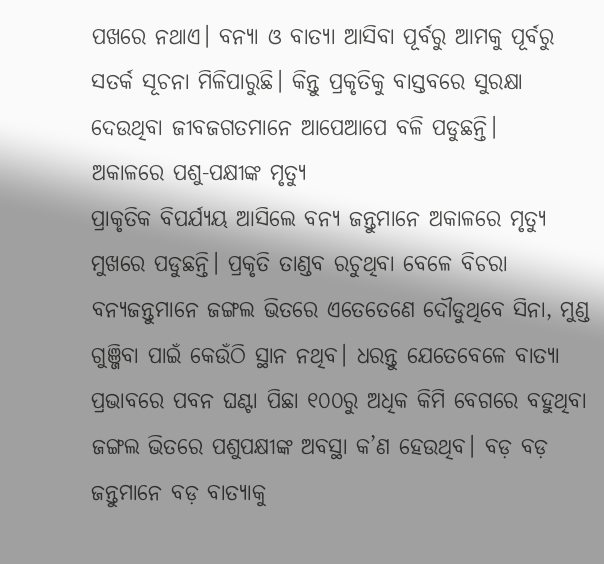ପଖରେ ନଥାଏ। ବନ୍ୟା ଓ ବାତ୍ୟା ଆସିବା ପୂର୍ବରୁ ଆମକୁ ପୂର୍ବରୁ ସତର୍କ ସୂଚନା ମିଳିପାରୁଛି। କିନ୍ତୁ ପ୍ରକୃତିକୁ ବାସ୍ତବରେ ସୁରକ୍ଷା ଦେଉଥିବା ଜୀବଜଗତମାନେ ଆପେଆପେ ବଳି ପଡୁଛନ୍ତି।
ଅକାଳରେ ପଶୁ-ପକ୍ଷୀଙ୍କ ମୃତ୍ୟୁ
ପ୍ରାକୃତିକ ବିପର୍ଯ୍ୟୟ ଆସିଲେ ବନ୍ୟ ଜନ୍ତୁମାନେ ଅକାଳରେ ମୃତ୍ୟୁ ମୁଖରେ ପଡୁଛନ୍ତି। ପ୍ରକୃତି ତାଣ୍ଡବ ରଚୁଥିବା ବେଳେ ବିଚରା ବନ୍ୟଜନ୍ତୁମାନେ ଜଙ୍ଗଲ ଭିତରେ ଏତେତେଣେ ଦୌଡୁଥିବେ ସିନା, ମୁଣ୍ଡ ଗୁଞ୍ଜିବା ପାଇଁ କେଉଁଠି ସ୍ଥାନ ନଥିବ। ଧରନ୍ତୁ ଯେତେବେଳେ ବାତ୍ୟା ପ୍ରଭାବରେ ପବନ ଘଣ୍ଟା ପିଛା ୧୦୦ରୁ ଅଧିକ କିମି ବେଗରେ ବହୁଥିବା ଜଙ୍ଗଲ ଭିତରେ ପଶୁପକ୍ଷୀଙ୍କ ଅବସ୍ଥା କ’ଣ ହେଉଥିବ। ବଡ଼ ବଡ଼ ଜନ୍ତୁମାନେ ବଡ଼ ବାତ୍ୟାକୁ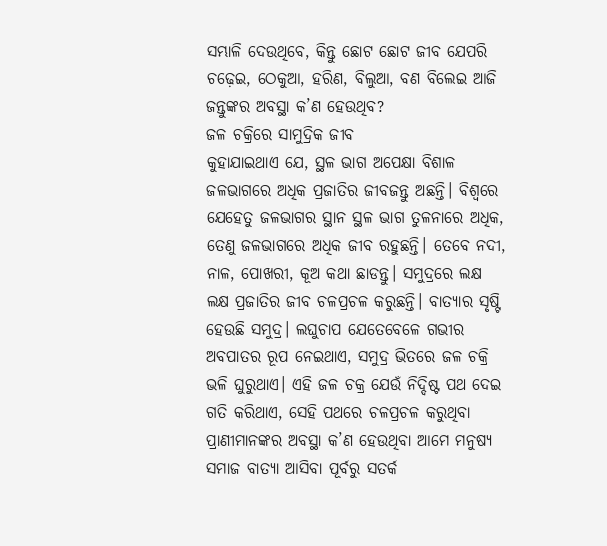ସମ୍ଭାଳି ଦେଉଥିବେ, କିନ୍ତୁ ଛୋଟ ଛୋଟ ଜୀବ ଯେପରି ଚଢ଼େଇ, ଠେକୁଆ, ହରିଣ, ବିଲୁଆ, ବଣ ବିଲେଇ ଆଜି ଜନ୍ତୁଙ୍କର ଅବସ୍ଥା କ’ଣ ହେଉଥିବ?
ଜଳ ଚକ୍ରିରେ ସାମୁଦ୍ରିକ ଜୀବ
କୁହାଯାଇଥାଏ ଯେ, ସ୍ଥଳ ଭାଗ ଅପେକ୍ଷା ବିଶାଳ ଜଳଭାଗରେ ଅଧିକ ପ୍ରଜାତିର ଜୀବଜନ୍ତୁ ଅଛନ୍ତି। ବିଶ୍ବରେ ଯେହେତୁ ଜଳଭାଗର ସ୍ଥାନ ସ୍ଥଳ ଭାଗ ତୁଳନାରେ ଅଧିକ, ତେଣୁ ଜଳଭାଗରେ ଅଧିକ ଜୀବ ରହୁଛନ୍ତି। ତେବେ ନଦୀ, ନାଳ, ପୋଖରୀ, କୂଅ କଥା ଛାଡନ୍ତୁ। ସମୁଦ୍ରରେ ଲକ୍ଷ ଲକ୍ଷ ପ୍ରଜାତିର ଜୀବ ଚଳପ୍ରଚଳ କରୁଛନ୍ତି। ବାତ୍ୟାର ସୃଷ୍ଟି ହେଉଛି ସମୁଦ୍ର। ଲଘୁଚାପ ଯେତେବେଳେ ଗଭୀର ଅବପାତର ରୂପ ନେଇଥାଏ, ସମୁଦ୍ର ଭିତରେ ଜଳ ଚକ୍ରି ଭଳି ଘୁରୁଥାଏ। ଏହି ଜଳ ଚକ୍ର ଯେଉଁ ନିଦ୍ଦିଷ୍ଟ ପଥ ଦେଇ ଗତି କରିଥାଏ, ସେହି ପଥରେ ଚଳପ୍ରଚଳ କରୁଥିବା ପ୍ରାଣୀମାନଙ୍କର ଅବସ୍ଥା କ’ଣ ହେଉଥିବା ଆମେ ମନୁଷ୍ୟ ସମାଜ ବାତ୍ୟା ଆସିବା ପୂର୍ବରୁ ସତର୍କ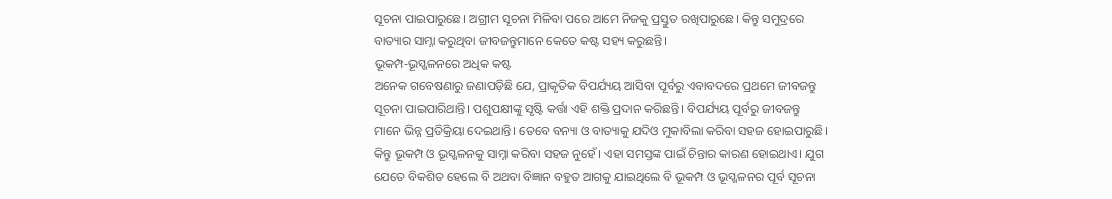ସୂଚନା ପାଇପାରୁଛେ। ଅଗ୍ରୀମ ସୂଚନା ମିଳିବା ପରେ ଆମେ ନିଜକୁ ପ୍ରସ୍ତୁତ ରଖିପାରୁଛେ। କିନ୍ତୁ ସମୁଦ୍ରରେ ବାତ୍ୟାର ସାମ୍ନା କରୁଥିବା ଜୀବଜନ୍ତୁମାନେ କେତେ କଷ୍ଟ ସହ୍ୟ କରୁଛନ୍ତି।
ଭୂକମ୍ପ-ଭୂସ୍ଖଳନରେ ଅଧିକ କଷ୍ଟ
ଅନେକ ଗବେଷଣାରୁ ଜଣାପଡ଼ିଛି ଯେ, ପ୍ରାକୃତିକ ବିପର୍ଯ୍ୟୟ ଆସିବା ପୂର୍ବରୁ ଏବାବଦରେ ପ୍ରଥମେ ଜୀବଜନ୍ତୁ ସୂଚନା ପାଇପାରିଥାନ୍ତି। ପଶୁପକ୍ଷୀଙ୍କୁ ସୃଷ୍ଟି କର୍ତ୍ତା ଏହି ଶକ୍ତି ପ୍ରଦାନ କରିଛନ୍ତି। ବିପର୍ଯ୍ୟୟ ପୂର୍ବରୁ ଜୀବଜନ୍ତୁ ମାନେ ଭିନ୍ନ ପ୍ରତିକ୍ରିୟା ଦେଇଥାନ୍ତି। ତେବେ ବନ୍ୟା ଓ ବାତ୍ୟାକୁ ଯଦିଓ ମୁକାବିଲା କରିବା ସହଜ ହୋଇପାରୁଛି। କିନ୍ତୁ ଭୂକମ୍ପ ଓ ଭୂସ୍ଖଳନକୁ ସାମ୍ନା କରିବା ସହଜ ନୁହେଁ। ଏହା ସମସ୍ତଙ୍କ ପାଇଁ ଚିନ୍ତାର କାରଣ ହୋଇଥାଏ। ଯୁଗ ଯେତେ ବିକଶିତ ହେଲେ ବି ଅଥବା ବିଜ୍ଞାନ ବହୁତ ଆଗକୁ ଯାଇଥିଲେ ବି ଭୂକମ୍ପ ଓ ଭୂସ୍ଖଳନର ପୂର୍ବ ସୂଚନା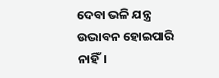ଦେବା ଭଳି ଯନ୍ତ୍ର ଉଦ୍ଭାବନ ହୋଇପାରି ନାହିଁ।